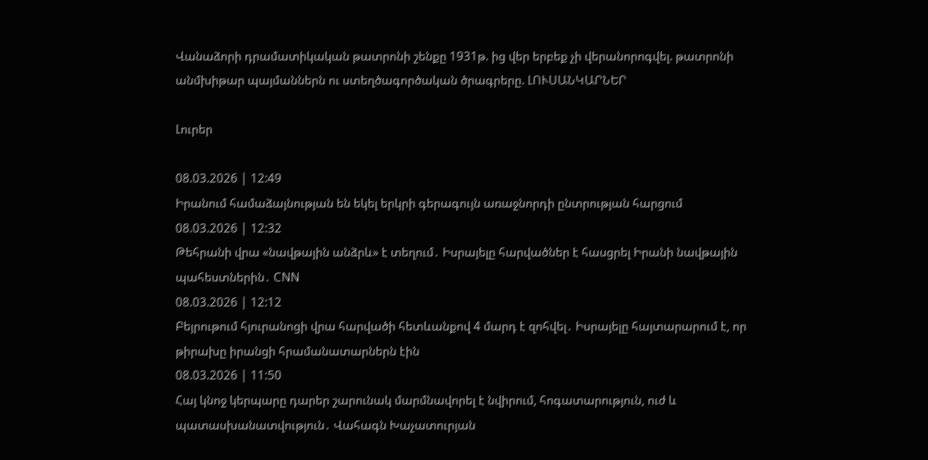Վանաձորի դրամատիկական թատրոնի շենքը 1931թ. ից վեր երբեք չի վերանորոգվել. թատրոնի անմխիթար պայմաններն ու ստեղծագործական ծրագրերը. ԼՈՒՍԱՆԿԱՐՆԵՐ

Լուրեր

08.03.2026 | 12:49
Իրանում համաձայնության են եկել երկրի գերագույն առաջնորդի ընտրության հարցում
08.03.2026 | 12:32
Թեհրանի վրա «նավթային անձրև» է տեղում․ Իսրայելը հարվածներ է հասցրել Իրանի նավթային պահեստներին․ CNN
08.03.2026 | 12:12
Բեյրութում հյուրանոցի վրա հարվածի հետևանքով 4 մարդ է զոհվել․ Իսրայելը հայտարարում է, որ թիրախը իրանցի հրամանատարներն էին
08.03.2026 | 11:50
Հայ կնոջ կերպարը դարեր շարունակ մարմնավորել է նվիրում, հոգատարություն, ուժ և պատասխանատվություն․ Վահագն Խաչատուրյան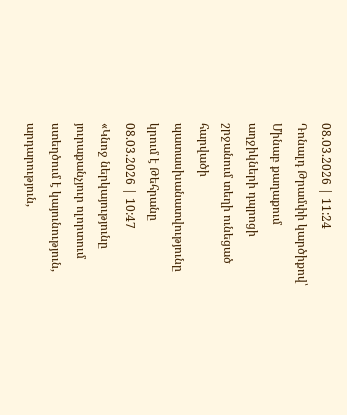08.03.2026 | 11:24
Դոնալդ Թրամփի կարծիքով՝ Մինաբ քաղաքում աղջիկների դպրոցի շրջանում տեղի ունեցած հարվածի պատասխանատվությունը կրում է Թեհրանը
08.03.2026 | 10:47
«Կնոջ ներկայությունը յուրաքանչյուր ոլորտում ստեղծում է կայունություն, արդարություն,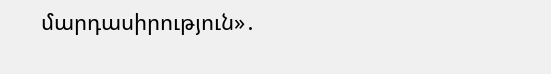մարդասիրություն»․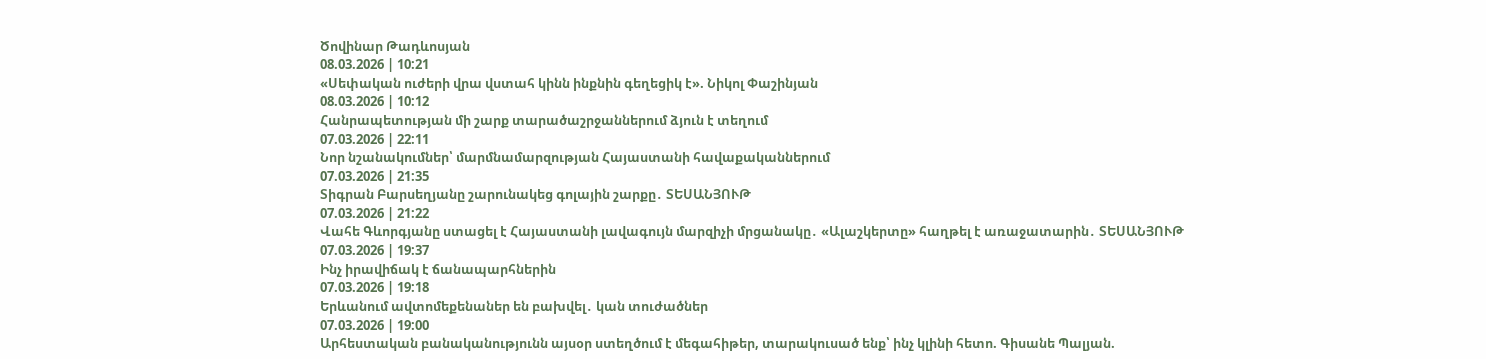Ծովինար Թադևոսյան
08.03.2026 | 10:21
«Սեփական ուժերի վրա վստահ կինն ինքնին գեղեցիկ է». Նիկոլ Փաշինյան
08.03.2026 | 10:12
Հանրապետության մի շարք տարածաշրջաններում ձյուն է տեղում
07.03.2026 | 22:11
Նոր նշանակումներ՝ մարմնամարզության Հայաստանի հավաքականներում
07.03.2026 | 21:35
Տիգրան Բարսեղյանը շարունակեց գոլային շարքը․ ՏԵՍԱՆՅՈՒԹ
07.03.2026 | 21:22
Վահե Գևորգյանը ստացել է Հայաստանի լավագույն մարզիչի մրցանակը․ «Ալաշկերտը» հաղթել է առաջատարին․ ՏԵՍԱՆՅՈՒԹ
07.03.2026 | 19:37
Ինչ իրավիճակ է ճանապարհներին
07.03.2026 | 19:18
Երևանում ավտոմեքենաներ են բախվել․ կան տուժածներ
07.03.2026 | 19:00
Արհեստական բանականությունն այսօր ստեղծում է մեգահիթեր, տարակուսած ենք՝ ինչ կլինի հետո. Գիսանե Պալյան.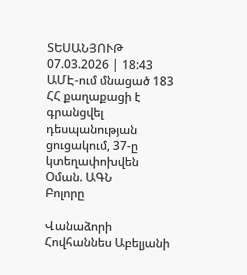ՏԵՍԱՆՅՈՒԹ
07.03.2026 | 18:43
ԱՄԷ-ում մնացած 183 ՀՀ քաղաքացի է գրանցվել դեսպանության ցուցակում, 37-ը կտեղափոխվեն Օման. ԱԳՆ
Բոլորը

Վանաձորի Հովհաննես Աբելյանի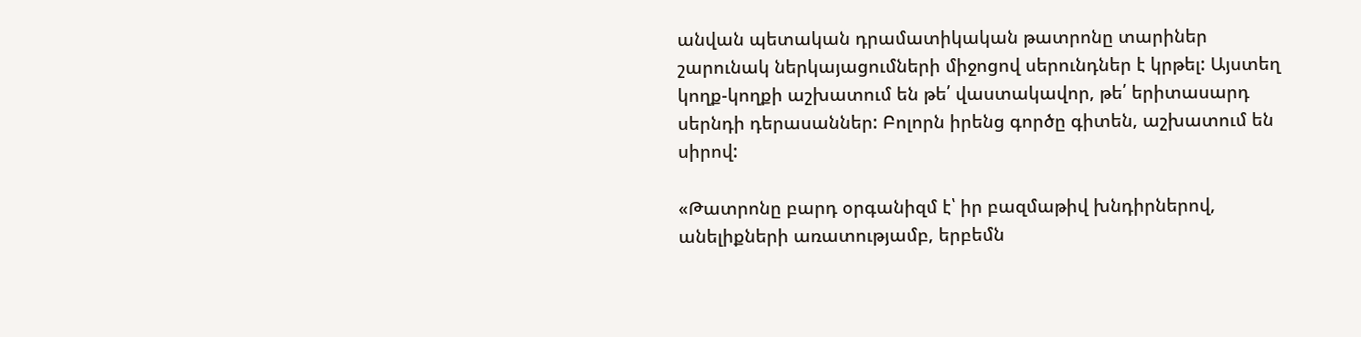անվան պետական դրամատիկական թատրոնը տարիներ շարունակ ներկայացումների միջոցով սերունդներ է կրթել: Այստեղ կողք-կողքի աշխատում են թե՛ վաստակավոր, թե՛ երիտասարդ սերնդի դերասաններ: Բոլորն իրենց գործը գիտեն, աշխատում են սիրով:

«Թատրոնը բարդ օրգանիզմ է՝ իր բազմաթիվ խնդիրներով, անելիքների առատությամբ, երբեմն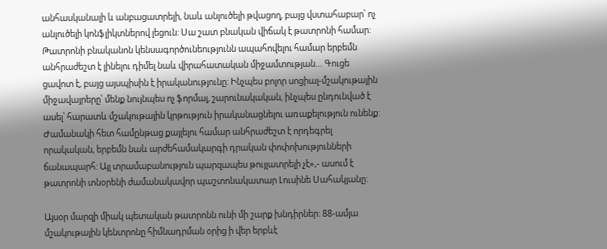անհասկանալի և անբացատրելի, նաև անլուծելի թվացող, բայց վստահաբար՝ ոչ անլուծելի կոնֆլիկտներով լեցուն: Սա շատ բնական վիճակ է թատրոնի համար: Թատրոնի բնականոն կենսագործունեությունն ապահովելու համար երբեմն անհրաժեշտ է լինելու դիմել նաև վիրահատական միջամտության… Գուցե ցավոտ է, բայց այսպիսին է իրականությունը: Ինչպես բոլոր սոցիալ-մշակութային միջավայրերը՝ մենք նույնպես ոչ ֆորմալ, շարունակական, ինչպես ընդունված է ասել՝ հարատև մշակութային կրթություն իրականացնելու առաքելություն ունենք: Ժամանակի հետ համընթաց քայլելու համար անհրաժեշտ է որդեգրել որակական, երբեմն նաև արժեհամակարգի դրական փոփոխությունների ճանապարհ: Այլ տրամաբանություն պարզապես թույլատրելի չէ»,- ասում է թատրոնի տնօրենի ժամանակավոր պաշտոնակատար Լուսինե Սահակյանը:

Այսօր մարզի միակ պետական թատրոնն ունի մի շարք խնդիրներ: 88-ամյա մշակութային կենտրոնը հիմնադրման օրից ի վեր երբևէ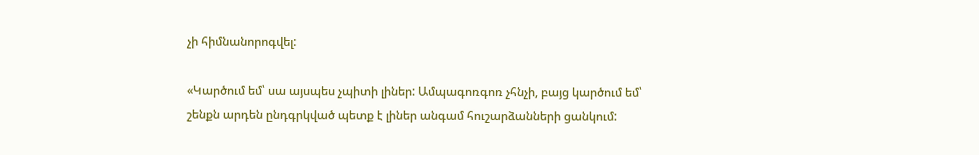չի հիմնանորոգվել:

«Կարծում եմ՝ սա այսպես չպիտի լիներ: Ամպագոռգոռ չհնչի, բայց կարծում եմ՝ շենքն արդեն ընդգրկված պետք է լիներ անգամ հուշարձանների ցանկում: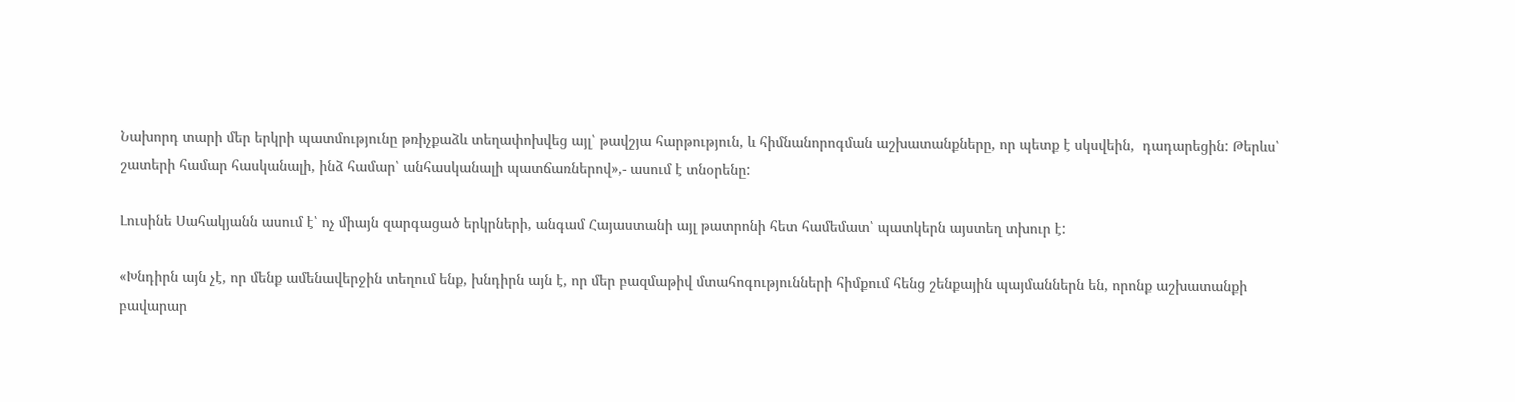Նախորդ տարի մեր երկրի պատմությունը թռիչքաձև տեղափոխվեց այլ՝ թավշյա հարթություն, և հիմնանորոգման աշխատանքները, որ պետք է սկսվեին,  դադարեցին: Թերևս՝ շատերի համար հասկանալի, ինձ համար՝ անհասկանալի պատճառներով»,- ասում է տնօրենը:

Լուսինե Սահակյանն ասում է՝ ոչ միայն զարգացած երկրների, անգամ Հայաստանի այլ թատրոնի հետ համեմատ՝ պատկերն այստեղ տխուր է:

«Խնդիրն այն չէ, որ մենք ամենավերջին տեղում ենք, խնդիրն այն է, որ մեր բազմաթիվ մտահոգությունների հիմքում հենց շենքային պայմաններն են, որոնք աշխատանքի բավարար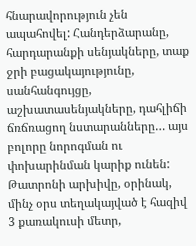հնարավորություն չեն ապահովել: Հանդերձարանը, հարդարանքի սենյակները, տաք ջրի բացակայությունը, սանհանգույցը, աշխատասենյակները, դահլիճի ճռճռացող նստարանները… այս բոլորը նորոգման ու փոխարինման կարիք ունեն:  Թատրոնի արխիվը, օրինակ, մինչ օրս տեղակայված է հազիվ 3 քառակուսի մետր,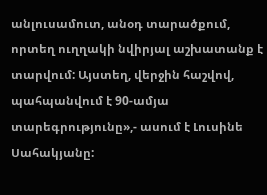անլուսամուտ, անօդ տարածքում, որտեղ ուղղակի նվիրյալ աշխատանք է տարվում: Այստեղ, վերջին հաշվով, պահպանվում է 90-ամյա տարեգրությունը»,- ասում է Լուսինե Սահակյանը: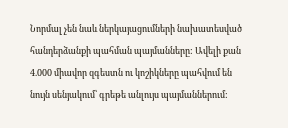Նորմալ չեն նաև ներկայացումների նախատեսված հանդերձանքի պահման պայմանները: Ավելի քան 4.000 միավոր զգեստն ու կոշիկները պահվում են նույն սենյակում՝ գրեթե անլույս պայմաններում: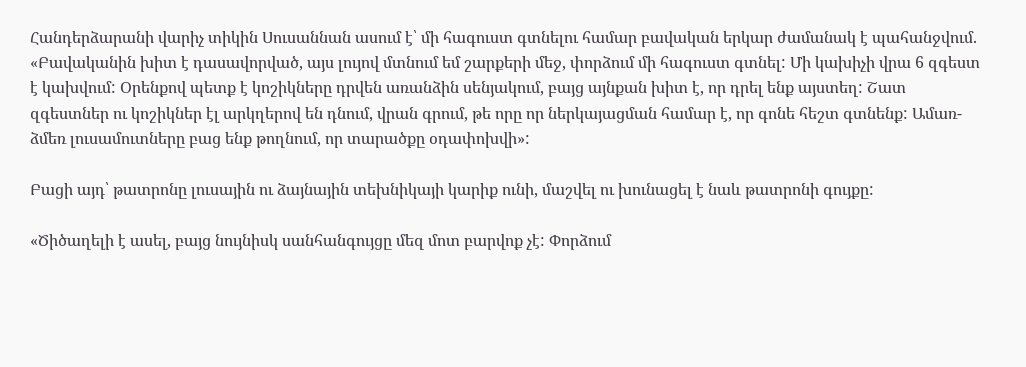Հանդերձարանի վարիչ տիկին Սուսաննան ասում է՝ մի հագուստ գտնելու համար բավական երկար ժամանակ է պահանջվում. «Բավականին խիտ է դասավորված, այս լույով մտնում եմ շարքերի մեջ, փորձում մի հագուստ գտնել: Մի կախիչի վրա 6 զգեստ է կախվում: Օրենքով պետք է կոշիկները դրվեն առանձին սենյակում, բայց այնքան խիտ է, որ դրել ենք այստեղ: Շատ զգեստներ ու կոշիկներ էլ արկղերով են դնում, վրան գրում, թե որը որ ներկայացման համար է, որ գոնե հեշտ գտնենք: Ամառ-ձմեռ լուսամուտները բաց ենք թողնում, որ տարածքը օդափոխվի»:

Բացի այդ՝ թատրոնը լուսային ու ձայնային տեխնիկայի կարիք ունի, մաշվել ու խունացել է նաև թատրոնի գույքը:

«Ծիծաղելի է ասել, բայց նույնիսկ սանհանգույցը մեզ մոտ բարվոք չէ: Փորձում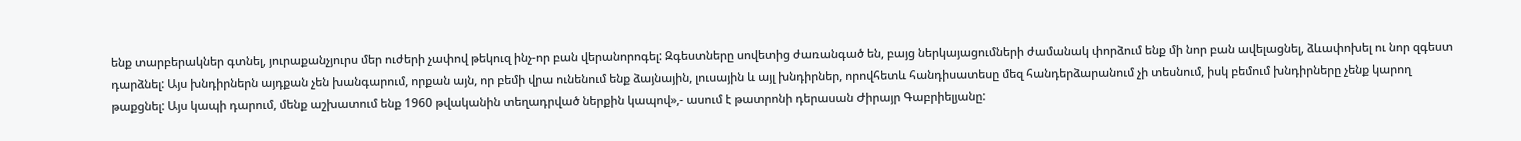ենք տարբերակներ գտնել, յուրաքանչյուրս մեր ուժերի չափով թեկուզ ինչ-որ բան վերանորոգել: Զգեստները սովետից ժառանգած են, բայց ներկայացումների ժամանակ փորձում ենք մի նոր բան ավելացնել, ձևափոխել ու նոր զգեստ դարձնել: Այս խնդիրներն այդքան չեն խանգարում, որքան այն, որ բեմի վրա ունենում ենք ձայնային, լուսային և այլ խնդիրներ, որովհետև հանդիսատեսը մեզ հանդերձարանում չի տեսնում, իսկ բեմում խնդիրները չենք կարող թաքցնել: Այս կապի դարում, մենք աշխատում ենք 1960 թվականին տեղադրված ներքին կապով»,- ասում է թատրոնի դերասան Ժիրայր Գաբրիելյանը: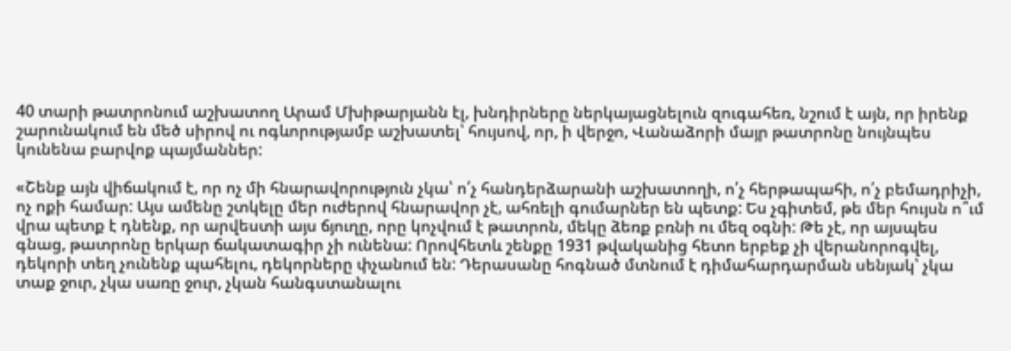40 տարի թատրոնում աշխատող Արամ Մխիթարյանն էլ, խնդիրները ներկայացնելուն զուգահեռ, նշում է այն, որ իրենք շարունակում են մեծ սիրով ու ոգևորությամբ աշխատել՝ հույսով, որ, ի վերջո, Վանաձորի մայր թատրոնը նույնպես կունենա բարվոք պայմաններ:

«Շենք այն վիճակում է, որ ոչ մի հնարավորություն չկա՝ ո՛չ հանդերձարանի աշխատողի, ո՛չ հերթապահի, ո՛չ բեմադրիչի, ոչ ոքի համար: Այս ամենը շտկելը մեր ուժերով հնարավոր չէ, ահռելի գումարներ են պետք: Ես չգիտեմ, թե մեր հույսն ո՞ւմ վրա պետք է դնենք, որ արվեստի այս ճյուղը, որը կոչվում է թատրոն, մեկը ձեռք բռնի ու մեզ օգնի: Թե չէ, որ այսպես գնաց, թատրոնը երկար ճակատագիր չի ունենա: Որովհետև շենքը 1931 թվականից հետո երբեք չի վերանորոգվել, դեկորի տեղ չունենք պահելու, դեկորները փչանում են: Դերասանը հոգնած մտնում է դիմահարդարման սենյակ՝ չկա տաք ջուր, չկա սառը ջուր, չկան հանգստանալու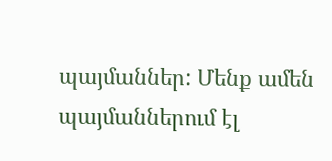պայմաններ: Մենք ամեն պայմաններում էլ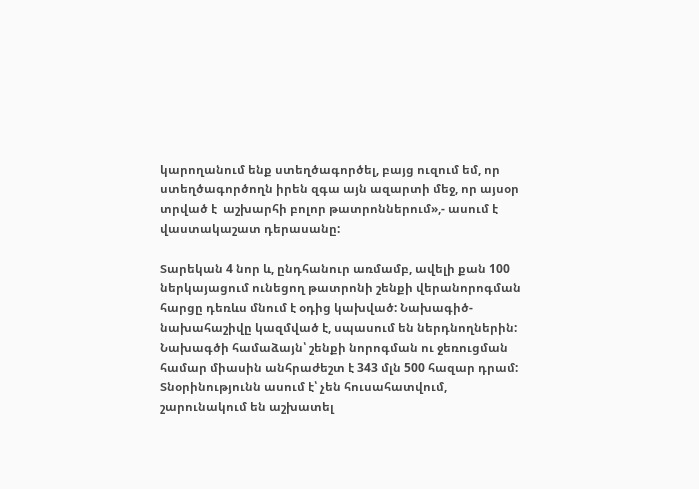կարողանում ենք ստեղծագործել, բայց ուզում եմ, որ ստեղծագործողն իրեն զգա այն ազարտի մեջ, որ այսօր տրված է  աշխարհի բոլոր թատրոններում»,- ասում է վաստակաշատ դերասանը:

Տարեկան 4 նոր և, ընդհանուր առմամբ, ավելի քան 100 ներկայացում ունեցող թատրոնի շենքի վերանորոգման հարցը դեռևս մնում է օդից կախված: Նախագիծ-նախահաշիվը կազմված է, սպասում են ներդնողներին: Նախագծի համաձայն՝ շենքի նորոգման ու ջեռուցման համար միասին անհրաժեշտ է 343 մլն 500 հազար դրամ: Տնօրինությունն ասում է՝ չեն հուսահատվում, շարունակում են աշխատել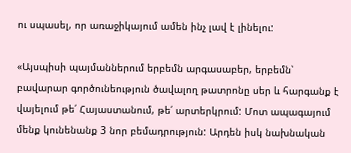ու սպասել, որ առաջիկայում ամեն ինչ լավ է լինելու:

«Այսպիսի պայմաններում երբեմն արգասաբեր, երբեմն՝ բավարար գործունեություն ծավալող թատրոնը սեր և հարգանք է վայելում թե՛ Հայաստանում, թե՛ արտերկրում: Մոտ ապագայում մենք կունենանք 3 նոր բեմադրություն: Արդեն իսկ նախնական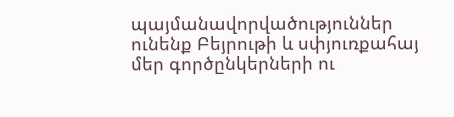պայմանավորվածություններ ունենք Բեյրութի և սփյուռքահայ մեր գործընկերների ու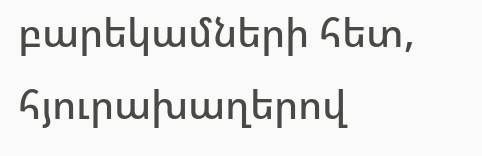բարեկամների հետ, հյուրախաղերով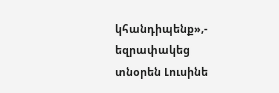կհանդիպենք»,- եզրափակեց տնօրեն Լուսինե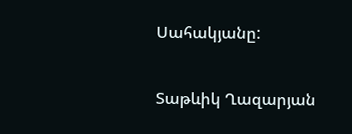Սահակյանը:

Տաթևիկ Ղազարյան